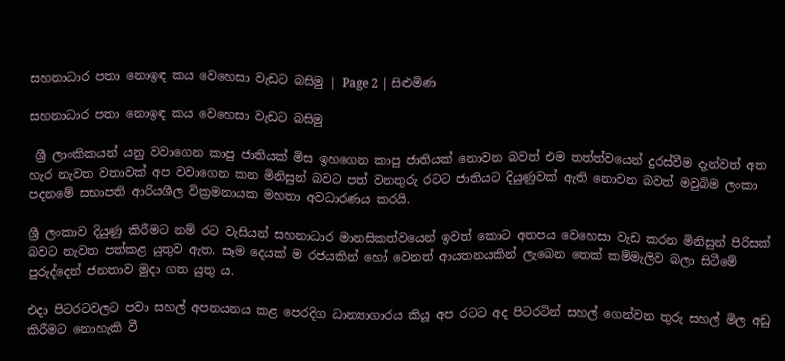සහනාධාර පතා නොඉඳ කය වෙහෙසා වැඩට බසිමු | Page 2 | සිළුමිණ

සහනාධාර පතා නොඉඳ කය වෙහෙසා වැඩට බසිමු

 ශ්‍රී ලාංකිකයන් යනු වවාගෙන කාපු ජාතියක් මිස ඉහගෙන කාපු ජාතියක් නොවන බවත් එම තත්ත්වයෙන් දුරස්වීම දැන්වත් අත හැර නැවත වතාවක් අප වවාගෙන කන මිනිසුන් බවට පත් වනතුරු රටට ජාතියට දියුණුවක් ඇති නොවන බවත් මවුබිම ලංකා පදනමේ සභාපති ආරියශීල වික්‍රමනායක මහතා අවධාරණය කරයි.

ශ්‍රී ලංකාව දියුණු කිරීමට නම් රට වැසියන් සහනාධාර මානසිකත්වයෙන් ඉවත් කොට අතපය වෙහෙසා වැඩ කරන මිනිසුන් පිරිසක් බවට නැවත පත්කළ යුතුව ඇත. සෑම දෙයක් ම රජයකින් හෝ වෙනත් ආයතනයකින් ලැබෙන තෙක් කම්මැලිව බලා සිටීමේ පුරුද්දෙන් ජනතාව මුදා ගත යුතු ය.

එදා පිටරටවලට පවා සහල් අපනයනය කළ පෙරදිග ධාන්‍යාගාරය කියූ අප රටට අද පිටරටින් සහල් ගෙන්වන තුරු සහල් මිල අඩු කිරීමට නොහැකි වී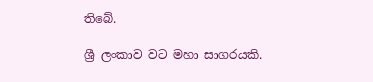තිබේ.

ශ්‍රී ලංකාව වට මහා සාගරයකි.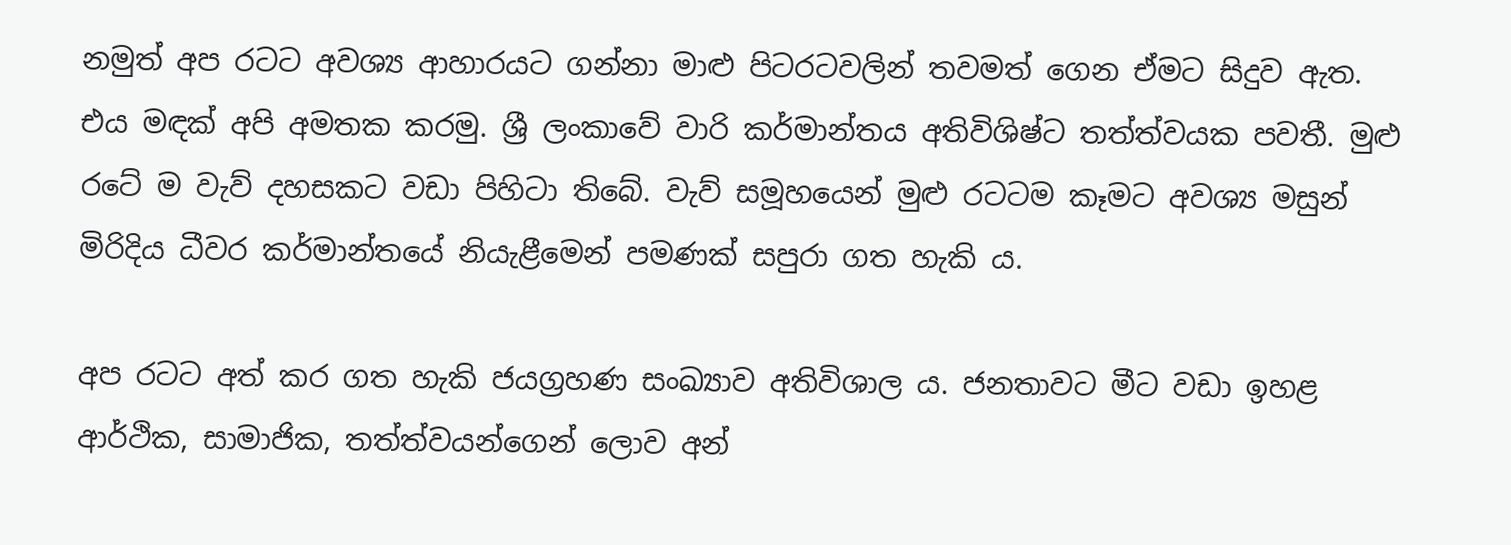නමුත් අප රටට අවශ්‍ය ආහාරයට ගන්නා මාළු පිටරටවලින් තවමත් ගෙන ඒමට සිදුව ඇත. එය මඳක් අපි අමතක කරමු. ශ්‍රී ලංකාවේ වාරි කර්මාන්තය අතිවිශිෂ්ට තත්ත්වයක පවතී. මුළු රටේ ම වැව් දහසකට වඩා පිහිටා තිබේ. වැව් සමූහයෙන් මුළු රටටම කෑමට අවශ්‍ය මසුන් මිරිදිය ධීවර කර්මාන්තයේ නියැළීමෙන් පමණක් සපුරා ගත හැකි ය.

අප රටට අත් කර ගත හැකි ජයග්‍රහණ සංඛ්‍යාව අතිවිශාල ය. ජනතාවට මීට වඩා ඉහළ ආර්ථික, සාමාජික, තත්ත්වයන්ගෙන් ලොව අන්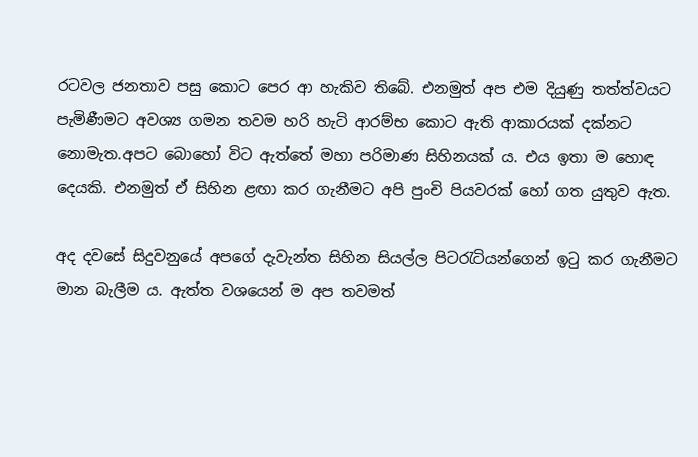රටවල ජනතාව පසු කොට පෙර ආ හැකිව තිබේ. එනමුත් අප එම දියුණු තත්ත්වයට පැමිණීමට අවශ්‍ය ගමන තවම හරි හැටි ආරම්භ කොට ඇති ආකාරයක් දක්නට නොමැත.අපට බොහෝ විට ඇත්තේ මහා පරිමාණ සිහිනයක් ය. එය ඉතා ම හොඳ දෙයකි. එනමුත් ඒ සිහින ළඟා කර ගැනීමට අපි පුංචි පියවරක් හෝ ගත යුතුව ඇත.

අද දවසේ සිදුවනුයේ අපගේ දැවැන්ත සිහින සියල්ල පිටරැටියන්ගෙන් ඉටු කර ගැනීමට මාන බැලීම ය. ඇත්ත වශයෙන් ම අප තවමත්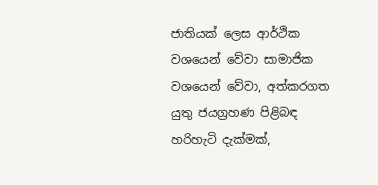ජාතියක් ලෙස ආර්ථික වශයෙන් වේවා සාමාජික වශයෙන් වේවා, අත්කරගත යුතු ජයග්‍රහණ පිළිබඳ හරිහැටි දැක්මක්,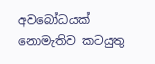අවබෝධයක් නොමැතිව කටයුතු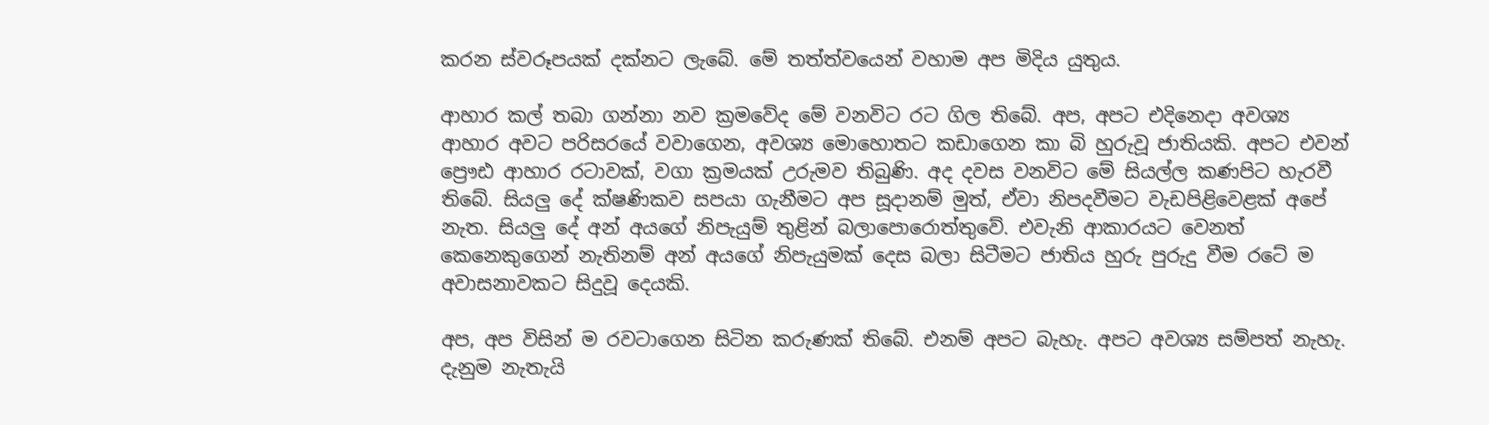කරන ස්වරූපයක් දක්නට ලැබේ. මේ තත්ත්වයෙන් වහාම අප මිදිය යුතුය.

ආහාර කල් තබා ගන්නා නව ක්‍රමවේද මේ වනවිට රට ගිල තිබේ. අප, අපට එදිනෙදා අවශ්‍ය ආහාර අවට පරිසරයේ වවාගෙන, අවශ්‍ය මොහොතට කඩාගෙන කා බි හුරුවූ ජාතියකි. අපට එවන් ප්‍රෞඪ ආහාර රටාවක්, වගා ක්‍රමයක් උරුමව තිබුණි. අද දවස වනවිට මේ සියල්ල කණපිට හැරවී තිබේ. සියලු දේ ක්ෂණිකව සපයා ගැනීමට අප සූදානම් මුත්, ඒවා නිපදවීමට වැඩපිළිවෙළක් අපේ නැත. සියලු දේ අන් අයගේ නිපැයුම් තුළින් බලාපොරොත්තුවේ. එවැනි ආකාරයට වෙනත් කෙනෙකුගෙන් නැතිනම් අන් අයගේ නිපැයුමක් දෙස බලා සිටීමට ජාතිය හුරු පුරුදු වීම රටේ ම අවාසනාවකට සිදුවූ දෙයකි.

අප, අප විසින් ම රවටාගෙන සිටින කරුණක් තිබේ. එනම් අපට බැහැ. අපට අවශ්‍ය සම්පත් නැහැ. දැනුම නැතැයි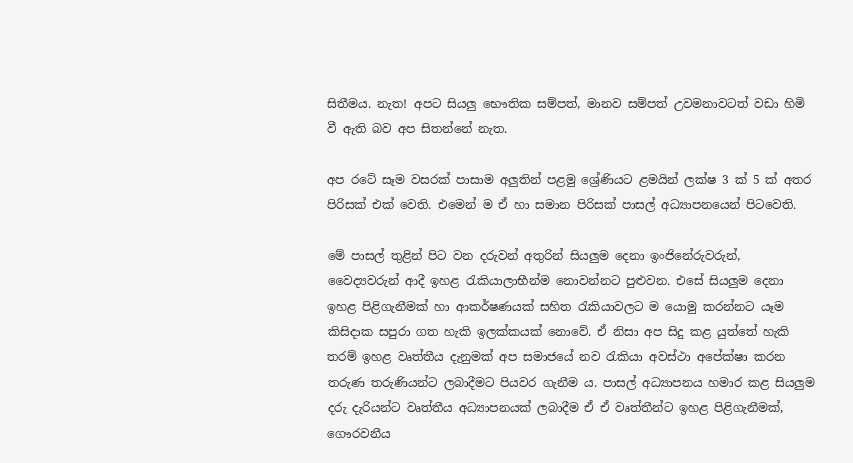සිතීමය. නැත! අපට සියලු භෞතික සම්පත්, මානව සම්පත් උවමනාවටත් වඩා හිමි වී ඇති බව අප සිතන්නේ නැත.

අප රටේ සෑම වසරක් පාසාම අලුතින් පළමු ශ්‍රේණියට ළමයින් ලක්ෂ 3 ක් 5 ක් අතර පිරිසක් එක් වෙති. එමෙන් ම ඒ හා සමාන පිරිසක් පාසල් අධ්‍යාපනයෙන් පිටවෙති.

මේ පාසල් තුළින් පිට වන දරුවන් අතුරින් සියලුම දෙනා ඉංජිනේරුවරුන්, වෛද්‍යවරුන් ආදී ඉහළ රැකියාලාභීන්ම නොවන්නට පුළුවන. එසේ සියලුම දෙනා ඉහළ පිළිගැනීමක් හා ආකර්ෂණයක් සහිත රැකියාවලට ම යොමු කරන්නට යෑම කිසිදාක සපුරා ගත හැකි ඉලක්කයක් නොවේ. ඒ නිසා අප සිදු කළ යුත්තේ හැකි තරම් ඉහළ වෘත්තීය දැනුමක් අප සමාජයේ නව රැකියා අවස්ථා අපේක්ෂා කරන තරුණ තරුණියන්ට ලබාදීමට පියවර ගැනීම ය. පාසල් අධ්‍යාපනය හමාර කළ සියලුම දරු දැරියන්ට වෘත්තීය අධ්‍යාපනයක් ලබාදීම ඒ ඒ වෘත්තීන්ට ඉහළ පිළිගැනීමක්, ගෞරවනීය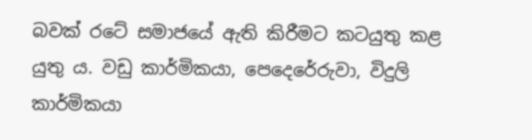බවක් රටේ සමාජයේ ඇති කිරීමට කටයුතු කළ යුතු ය. වඩු කාර්මිකයා, පෙදෙරේරුවා, විදුලි කාර්මිකයා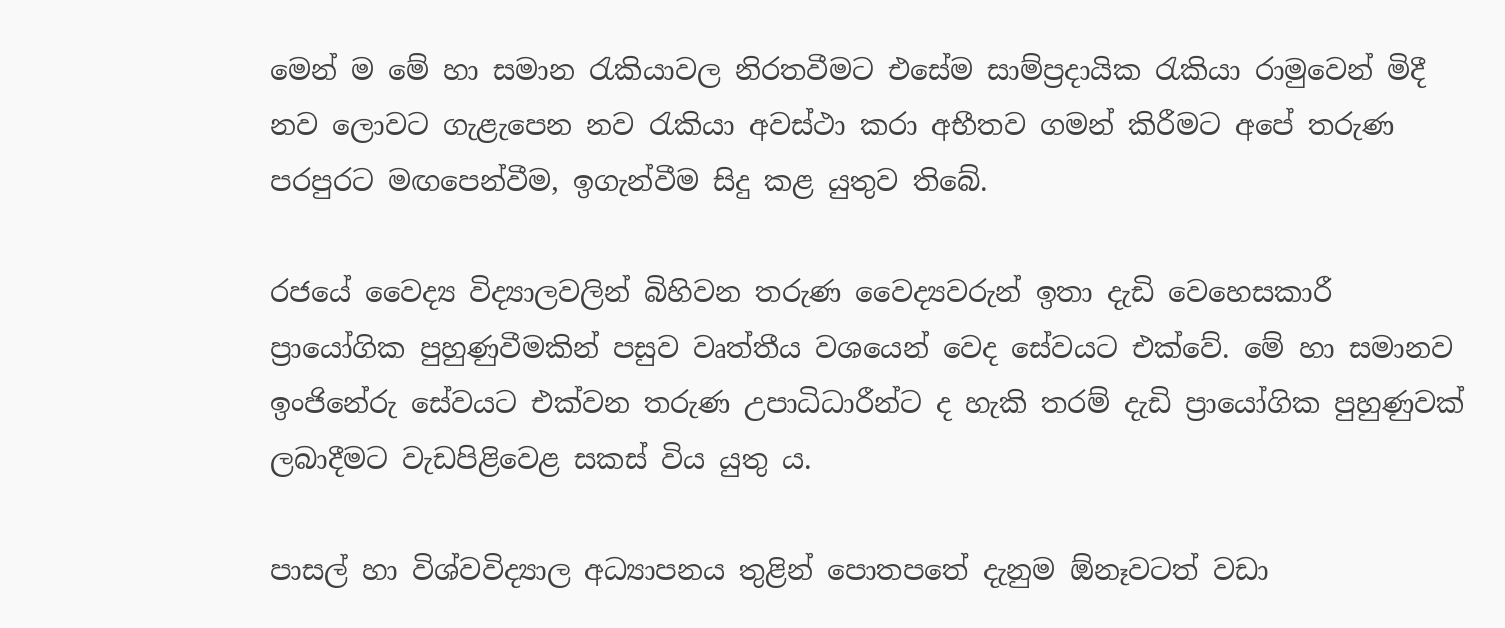මෙන් ම මේ හා සමාන රැකියාවල නිරතවීමට එසේම සාම්ප්‍රදායික රැකියා රාමුවෙන් මිදී නව ලොවට ගැළැපෙන නව රැකියා අවස්ථා කරා අභීතව ගමන් කිරීමට අපේ තරුණ පරපුරට මඟපෙන්වීම, ඉගැන්වීම සිදු කළ යුතුව තිබේ.

රජයේ වෛද්‍ය විද්‍යාලවලින් බිහිවන තරුණ වෛද්‍යවරුන් ඉතා දැඩි වෙහෙසකාරී ප්‍රායෝගික පුහුණුවීමකින් පසුව වෘත්තීය වශයෙන් වෙද සේවයට එක්වේ. මේ හා සමානව ඉංජිනේරු සේවයට එක්වන තරුණ උපාධිධාරීන්ට ද හැකි තරම් දැඩි ප්‍රායෝගික පුහුණුවක් ලබාදීමට වැඩපිළිවෙළ සකස් විය යුතු ය.

පාසල් හා විශ්වවිද්‍යාල අධ්‍යාපනය තුළින් පොතපතේ දැනුම ඕනෑවටත් වඩා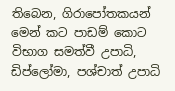තිබෙන, ගිරාපෝතකයන් මෙන් කට පාඩම් කොට විභාග සමත්වී උපාධි, ඩිප්ලෝමා, පශ්චාත් උපාධි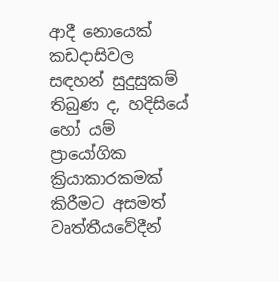ආදී නොයෙක් කඩදාසිවල සඳහන් සුදුසුකම් තිබුණ ද, හදිසියේ හෝ යම් ප්‍රායෝගික ක්‍රියාකාරකමක් කිරීමට අසමත් වෘත්තීයවේදීන්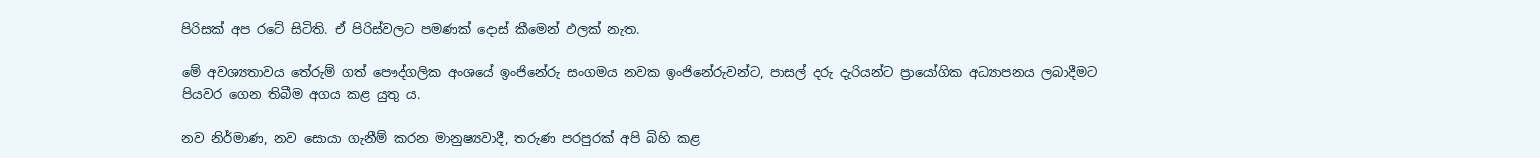පිරිසක් අප රටේ සිටිති. ඒ පිරිස්වලට පමණක් දොස් කීමෙන් ඵලක් නැත.

මේ අවශ්‍යතාවය තේරුම් ගත් පෞද්ගලික අං‍ශයේ ඉංජිනේරු සංගමය නවක ඉංජිනේරුවන්ට, පාසල් දරු දැරියන්ට ප්‍රායෝගික අධ්‍යාපනය ලබාදීමට පියවර ගෙන තිබීම අගය කළ යුතු ය.

නව නිර්මාණ, නව සොයා ගැනීම් කරන මානුෂ්‍යවාදී, තරුණ පරපුරක් අපි බිහි කළ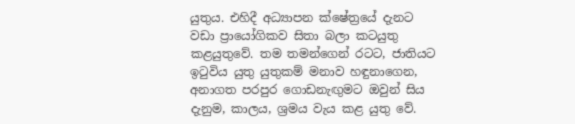යුතුය. එහිදී අධ්‍යාපන ක්ෂේත්‍රයේ දැනට වඩා ප්‍රායෝගිකව සිතා බලා කටයුතු කළයුතුවේ. තම තමන්ගෙන් රටට, ජාතියට ඉටුවිය යුතු යුතුකම් මනාව හඳුනාගෙන, අනාගත පරපුර ගොඩනැඟුමට ඔවුන් සිය දැනුම, කාලය, ශ්‍රමය වැය කළ යුතු වේ.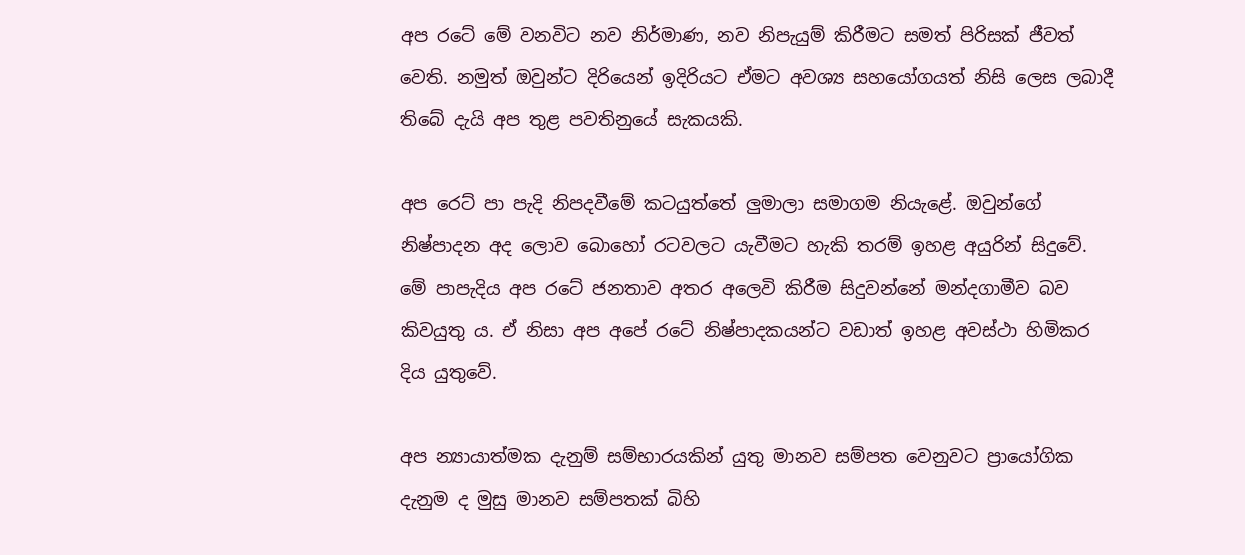අප රටේ මේ වනවිට නව නිර්මාණ, නව නිපැයුම් කිරීමට සමත් පිරිසක් ජීවත් වෙති. නමුත් ඔවුන්ට දිරියෙන් ඉදිරියට ඒමට අවශ්‍ය සහ‍යෝගයත් නිසි ලෙස ලබාදී තිබේ දැයි අප තුළ පවතිනුයේ සැකයකි.

අප ර‍ෙට් පා පැදි නිපදවීමේ කටයුත්තේ ලුමාලා සමාගම නියැළේ. ඔවුන්ගේ නිෂ්පාදන අද ලොව බොහෝ රටවලට යැවීමට හැකි තරම් ඉහළ අයුරින් සිදුවේ. මේ පාපැදිය අප රටේ ජනතාව අතර අලෙවි කිරීම සිදුවන්නේ මන්දගාමීව බව කිවයුතු ය. ඒ නිසා අප අපේ රටේ නිෂ්පාදකයන්ට වඩාත් ඉහළ අවස්ථා හිමිකර දිය යුතුවේ.

අප න්‍යායාත්මක දැනුම් සම්භාරයකින් යුතු මානව සම්පත වෙනුවට ප්‍රායෝගික දැනුම ද මුසු මානව සම්පතක් බිහි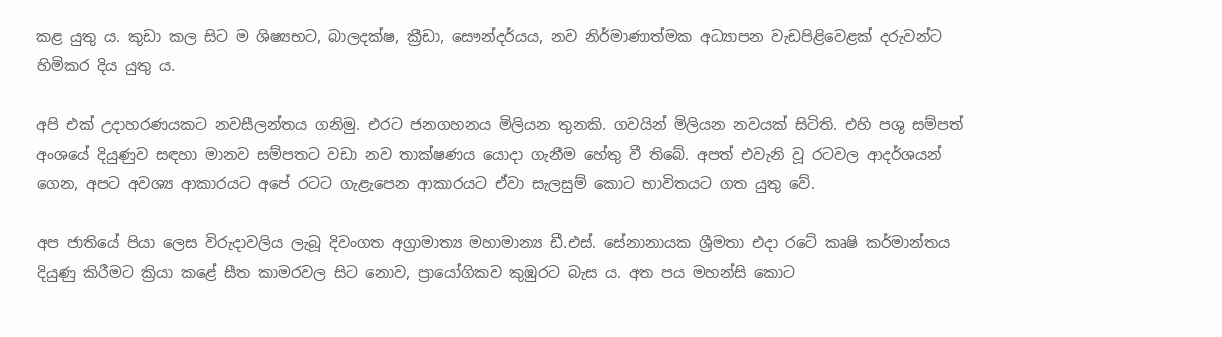කළ යුතු ය. කුඩා කල සිට ම ශිෂ්‍යභට, බාලදක්ෂ, ක්‍රීඩා, සෞන්දර්යය, නව නිර්මාණාත්මක අධ්‍යාපන වැඩපිළිවෙළක් දරුවන්ට හිමිකර දිය යුතු ය.

අපි එක් උදාහරණයකට නවසීලන්තය ගනිමු. එරට ජනගහනය මිලියන තුනකි. ගවයින් මිලියන නවයක් සිටිති. එහි පශු සම්පත් අංශයේ දියුණුව සඳහා මානව සම්පතට වඩා නව තාක්ෂණය යොදා ගැනීම හේතු වී තිබේ. අපත් එවැනි වූ රටවල ආදර්ශයන් ගෙන, අපට අවශ්‍ය ආකාරයට අපේ රටට ගැළැපෙන ආකාරයට ඒවා සැලසුම් කොට භාවිතයට ගත යුතු වේ.

අප ජාතියේ පියා ලෙස විරුදාවලිය ලැබූ දිවංගත අග්‍රාමාත්‍ය මහාමාන්‍ය ඩී.එස්. සේනානායක ශ්‍රීමතා එදා රටේ කෘෂි කර්මාන්තය දියුණු කිරීමට ක්‍රියා කළේ සීත කාමරවල සිට නොව, ප්‍රායෝගිකව කුඹුරට බැස ය. අත පය මහන්සි කොට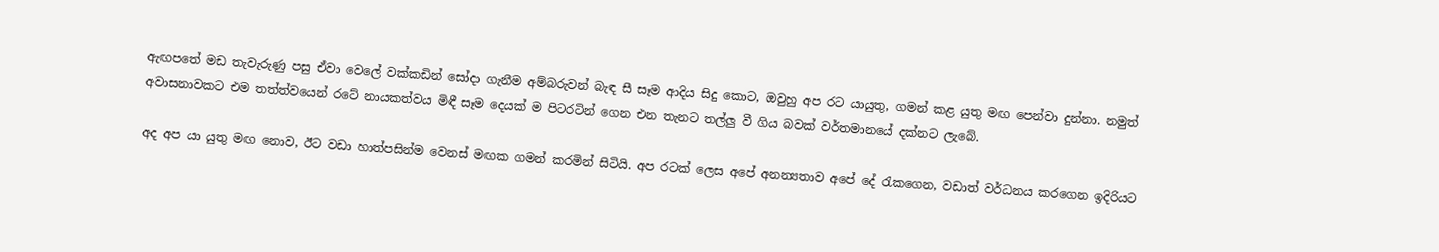ඇඟපතේ මඩ තැවැරුණු පසු ඒවා වෙලේ වක්කඩින් සෝදා ගැනීම අම්බරුවන් බැඳ සී සෑම ආදිය සිදු කොට, ඔවුහු අප රට යායුතු, ගමන් කළ යුතු මඟ පෙන්වා දුන්නා. නමුත් අවාසනාවකට එම තත්ත්වයෙන් රටේ නායකත්වය මිඳී සෑම දෙයක් ම පිටරටින් ගෙන එන තැනට තල්ලු වී ගිය බවක් වර්තමානයේ දක්නට ලැබේ.

අද අප යා යුතු මඟ නොව, ඊට වඩා හාත්පසින්ම වෙනස් මඟක ගමන් කරමින් සිටියි. අප රටක් ලෙස අපේ අනන්‍යතාව අපේ දේ රැකගෙන, වඩාත් වර්ධනය කරගෙන ඉදිරියට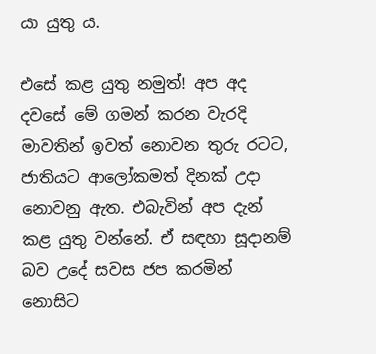යා යුතු ය.

එසේ කළ යුතු නමුත්! අප අද දවසේ මේ ගමන් කරන වැරදි මාවතින් ඉවත් නොවන තුරු රටට, ජාතියට ආලෝකමත් දිනක් උදා නොවනු ඇත. එබැවින් අප දැන් කළ යුතු වන්නේ. ඒ සඳහා සූදානම් බව උදේ සවස ජප කරමින් නොසිට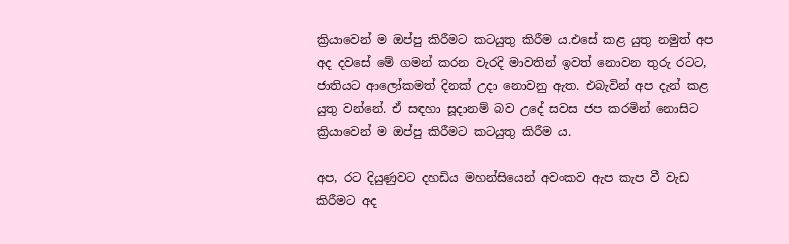ක්‍රියාවෙන් ම ඔප්පු කිරීමට කටයුතු කිරීම ය.එසේ කළ යුතු නමුත් අප අද දවසේ මේ ගමන් කරන වැරදි මාවතින් ඉවත් නොවන තුරු රටට, ජාතියට ආලෝකමත් දිනක් උදා නොවනු ඇත. එබැවින් අප දැන් කළ යුතු වන්නේ. ඒ සඳහා සූදානම් බව උදේ සවස ජප කරමින් නොසිට ක්‍රියාවෙන් ම ඔප්පු කිරීමට කටයුතු කිරීම ය.

අප, රට දියුණුවට දහඩිය මහන්සියෙන් අවංකව ඇප කැප වී වැඩ කිරීමට අද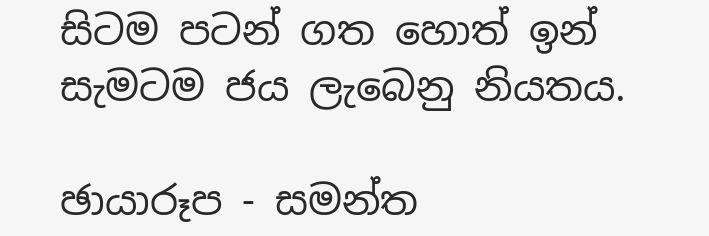සිටම පටන් ගත හොත් ඉන් සැමටම ජය ලැබෙනු නියතය.

ඡායාරූප - සමන්ත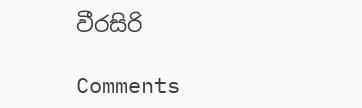වීරසිරි

Comments